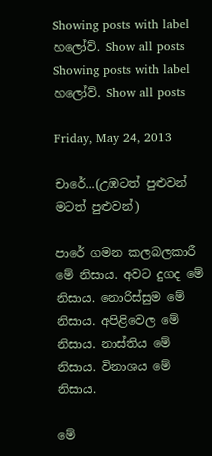Showing posts with label හලෝව්. Show all posts
Showing posts with label හලෝව්. Show all posts

Friday, May 24, 2013

චාරේ...(උඹටත් පුළුවන් මටත් පුළුවන්)

පාරේ ගමන කලබලකාරී මේ නිසාය. අවට දුගද මේ නිසාය. නොරිස්සුම මේ නිසාය. අපි‍ළිවෙල මේ නිසාය. නාස්තිය මේ නිසාය. විනාශය මේ නිසාය.

මේ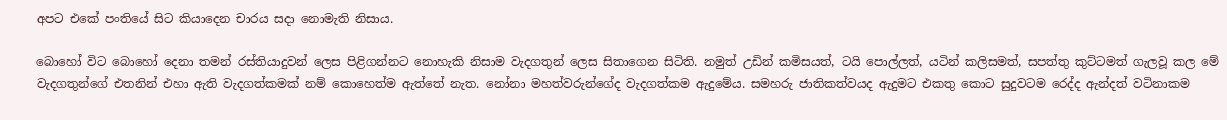අප‍ට එකේ පංතියේ සිට කියාදෙන චාරය සදා නොමැති නිසාය.

බොහෝ විට බොහෝ දෙනා තමන් රස්තියාදුවන් ලෙස පිළිගන්නට නොහැකි නිසාම වැදගතුන් ලෙස සි‍තාගෙන සිටිති. නමුත් උඩින් කමිසයත්, ටයි පොල්ලත්, යටින් කලිසමත්, සපත්තු කුට්ටමත් ගැලවූ කල මේ වැදගතුන්ගේ එතනින් එහා ඇති වැදගත්කමක් නම් කොහෙත්ම ඇත්තේ නැත. නෝනා මහත්වරුන්ගේද වැදගත්කම ඇදුමේය. සමහරු ජාතිකත්වයද ඇදුමට එකතු කොට සුදුවටම රෙද්ද ඇන්දත් වටිනාකම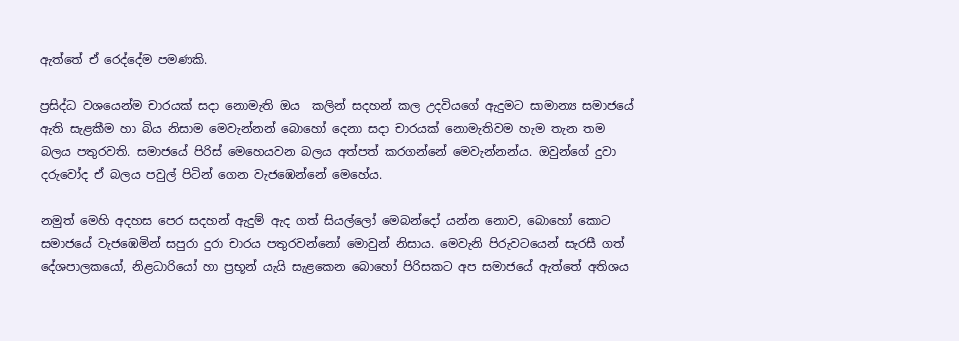ඇත්තේ ඒ රෙද්දේම පමණකි.

ප්‍රසිද්ධ වශයෙන්ම චාරයක් සදා නොමැති ඔය  කලින් සදහන් කල උදවියගේ ඇදුමට සාමාන්‍ය සමාජයේ ඇති සැළකීම හා බිය නිසාම මෙවැන්නන් බොහෝ දෙනා සදා චාරයක් නොමැතිවම හැම තැන තම බලය පතුරවති. සමාජයේ පිරිස් මෙහෙයවන බලය අත්පත් කරගන්නේ මෙවැන්නන්ය. ඔවුන්ගේ දුවා දරුවෝද ඒ බලය පවුල් පිටින් ගෙන වැජ‍ඹෙන්නේ මෙහේය.

නමුත් මෙහි අදහස පෙර සදහන් ඇදුම් ඇද ගත් සියල්ලෝ මෙබන්දෝ යන්න නොව, බොහෝ කොට සමාජයේ වැජ‍ඹෙමින් සපුරා දුරා චාරය පතුරවන්නෝ මොවුන් නිසාය. මෙවැනි පිරුවටයෙන් සැරසී ගත් දේශපාලකයෝ, නිළධාරියෝ හා ප්‍රභූන් යැයි සැළකෙන බොහෝ පිරිසකට අප සමාජයේ ඇත්තේ අතිශය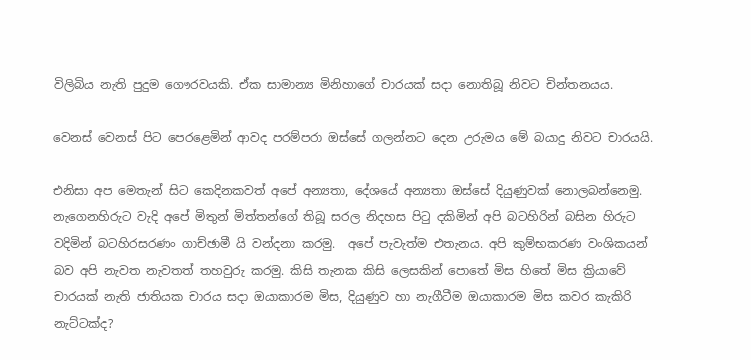විලිබිය නැති ‍පුදුම ගෞරවයකි. ඒක සාමාන්‍ය මිනිහාගේ චාරයක් සදා නොතිබූ නිවට චින්තනයය.

වෙනස් වෙනස් පිට පෙරළෙමින් ආවද පරම්පරා ඔස්සේ ගලන්නට දෙන උරුමය මේ බයාදු නිවට චාරයයි.

එනිසා අප මෙතැන් සිට කෙදිනකවත් අපේ අන්‍යතා, දේශයේ අන්‍යතා ඔස්සේ දියුණුවක් නොලබන්නෙමු. නැගෙනහිරුට වැදි අපේ මිතුන් මිත්තන්ගේ තිබූ සරල නිදහස පිටු දකිමින් අපි බටහිරින් බසින හිරුට වදිමින් බටහිරසරණං ගාච්ඡාමී යි වන්දනා කරමු.  අපේ පැවැත්ම එතැනය. අපි කුම්භකරණ වංශිකයන් බව අපි නැවත නැවතත් තහවුරු කරමු. කිසි තැනක කිසි ලෙසකින් පොතේ මිස හිතේ මිස ක්‍රියාවේ චාරයක් නැති ජාතියක චාරය සදා ඔයාකාරම මිස, දියුණුව හා නැගීටීම ඔයාකාරම මිස කවර කැකිරි නැට්ටක්ද?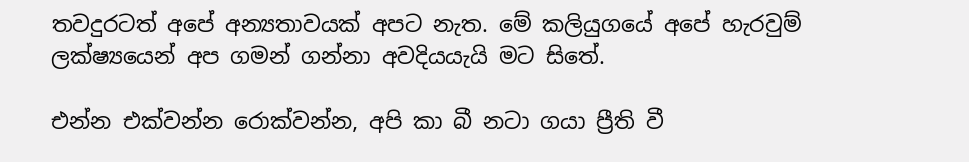තවදුරටත් අපේ අන්‍යතාවයක් අපට නැත. මේ කලියුගයේ අපේ හැරවුම් ලක්ෂ්‍යයෙන් අප ගමන් ගන්නා අවදියයැයි මට සිතේ.

එන්න එක්වන්න රොක්වන්න, අපි කා බී නටා ගයා ප්‍රීති වී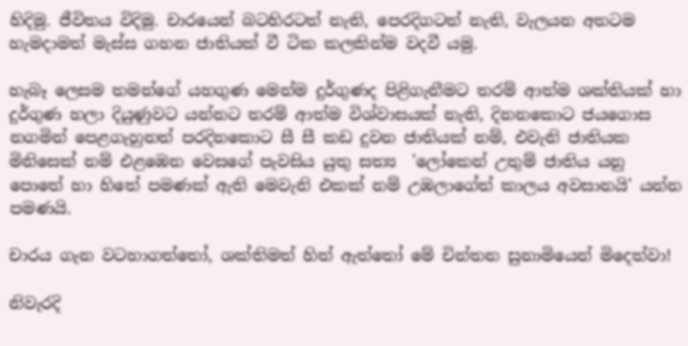හිදිමු. ජීවිතය විදිමු. චාරයෙන් බටහිරටත් නැති, පෙරදිගටත් නැති, වැලයන අතටම හැමදාමත් මැස්ස ගහන ජාතියක් වී ටික කලකින්ම වදවී යමු.

හැබෑ ලෙසම තමන්ගේ යහගුණ මෙන්ම දුර්ගුණද පිළිගැනීමට තරම් ආත්ම ශක්තියක් හා දුර්ගුණ හලා දියුණුවට යන්නට තරම් ආත්ම විශ්වාසයක් නැති, දිනනකොට ජයගොස නගමින් පෙළගැහුනත් පරදිනකොට සී සී කඩ දුවන ජාතියක් නම්, එවැනි ජාතියක මිනිසෙක් නම් එළඹෙන වෙසගේ පැවසිය යුතු සත්‍ය  'ලෝකෙන් උතුම් ජාතිය යනු පොතේ හා හිතේ පමණක් ඇති මෙවැනි එකක් නම් උඹලාගේත් කාලය අවසානයි' යන්න පමණයි.

චාරය ගැන වටහාගත්තෝ, ශක්තිමත් හිත් ඇත්තෝ මේ චින්තන සුනාමියෙන් මිදෙත්වා!

නිවැරදි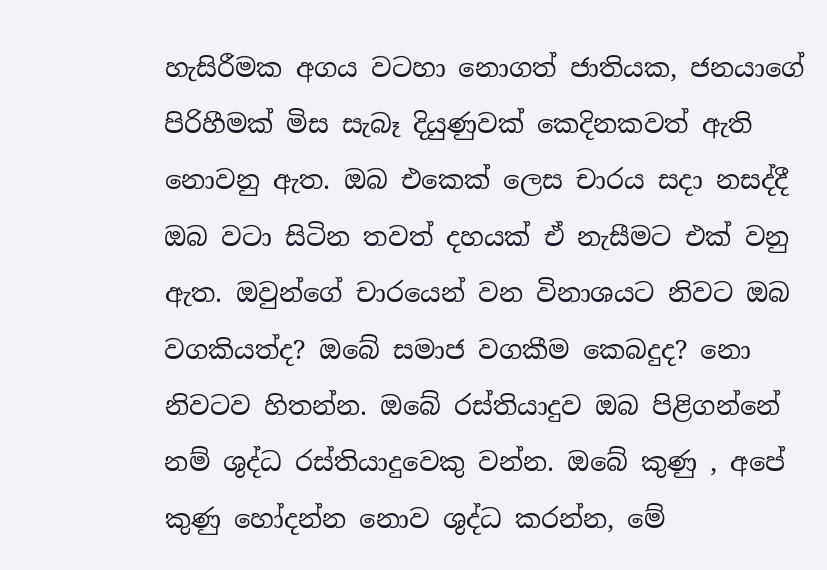හැසිරීමක අගය වටහා නොගත් ජාතියක, ජනයාගේ පිරිහීමක් මිස සැබෑ දියුණුවක් කෙදිනකවත් ඇති නොවනු ඇත. ඔබ එකෙක් ලෙස චාරය සදා නසද්දී ඔබ වටා සිටින තවත් දහයක් ඒ නැසීමට එක් වනු ඇත. ඔවුන්ගේ චාරයෙන් වන විනාශයට නිවට ඔබ වගකියත්ද? ඔබේ සමාජ වගකීම කෙබදුද? නො නිවටව හිතන්න. ඔබේ රස්තියාදුව ඔබ පිළිගන්නේ නම් ශුද්ධ රස්තියාදුවෙකු වන්න. ඔබේ කුණු , අපේ කුණු හෝදන්න නොව ශුද්ධ කරන්න, මේ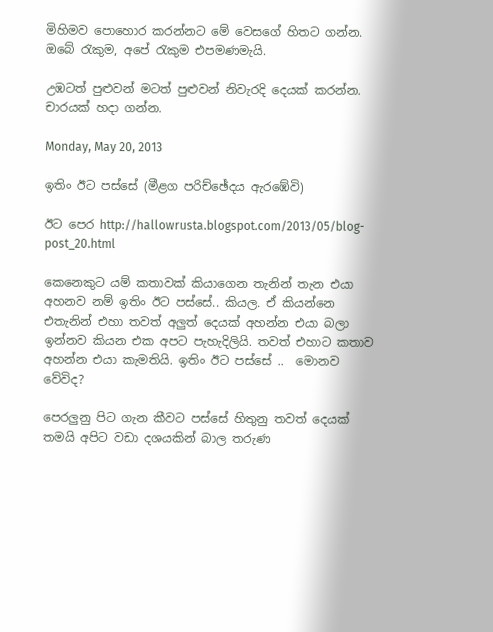මිහිමව පොහොර කරන්නට මේ වෙසගේ හිතට ගන්න. ඔබේ රැකුම, අපේ රැකුම එපමණමැයි.

උඹටත් පුළුවන් මටත් පුළුවන් නිවැරදි දෙයක් කරන්න. චාරයක් හදා ගන්න.

Monday, May 20, 2013

ඉතිං ‍‍ඊට පස්සේ (මීළග පරිච්ඡේදය ඇරඹේවි)

ඊට පෙර http://hallowrusta.blogspot.com/2013/05/blog-post_20.html

කෙනෙකුට යම් කතාවක් කියාගෙන තැනින් තැන එයා අහනව නම් ඉතිං ඊට පස්සේ.. කියල. ඒ කියන්නෙ එතැනින් එහා තවත් අලුත් දෙයක් අහන්න එයා බලා ඉන්නව කියන එක අපට පැහැදිලියි. තවත් එහාට කතාව අහන්න එයා කැමතියි. ඉතිං ඊට පස්සේ ..  මොනව වේවිද?

පෙරලුනු පිට ගැන කීවට පස්සේ හිතුනු තවත් දෙයක් තමයි අපිට වඩා දශයකින් බාල තරුණ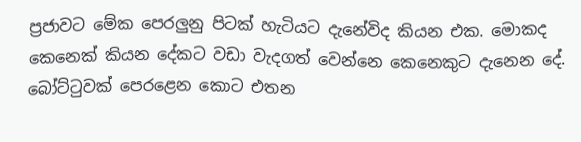ප්‍රජාවට මේක පෙරලුනු පිටක් හැටියට දැනේවිද කියන එක. මොකද කෙනෙක් කියන දේකට වඩා වැදගත් වෙන්නෙ කෙනෙකුට දැනෙන දේ. බෝට්ටුවක් පෙරළෙන කොට එතන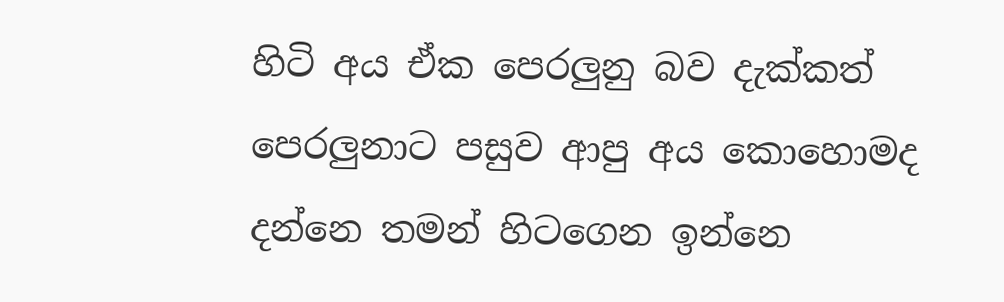හිටි අය ඒක පෙරලුනු බව දැක්කත් පෙරලුනාට පසුව ආපු අය කොහොමද දන්නෙ තමන් හිටගෙන ඉන්නෙ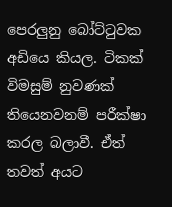පෙරලුනු බෝට්ටුවක අඩියෙ කියල. ටිකක් විමසුම් නුවණක් තියෙනවනම් පරීක්ෂා කරල බලාවී. ඒත් තවත් අයට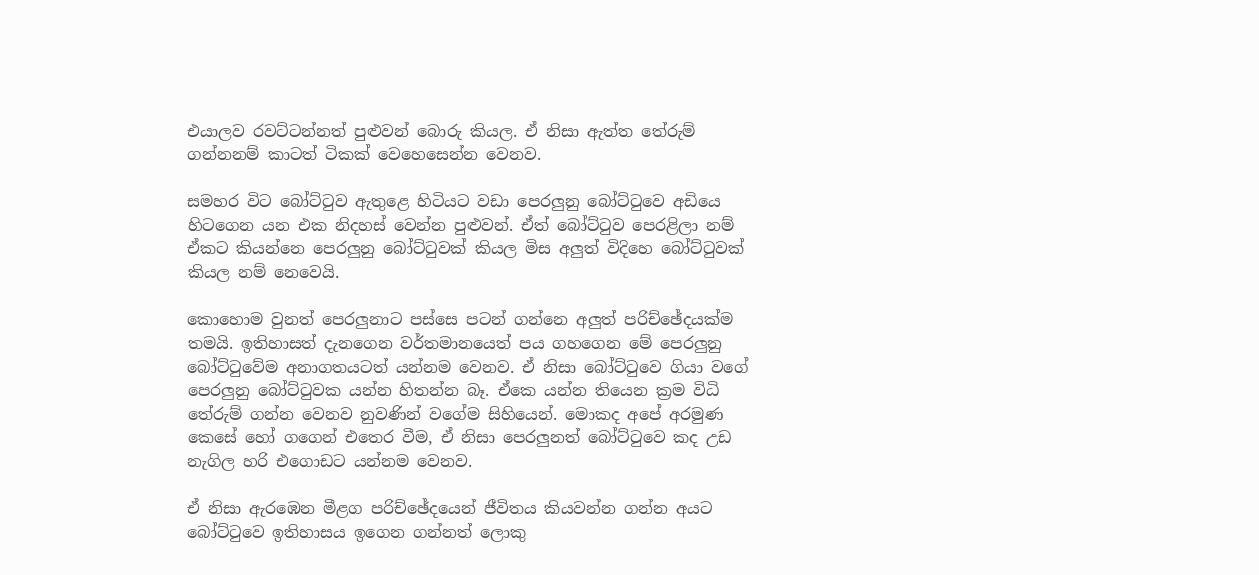එයාලව රවට්ටන්නත් පුළුවන් බොරු කියල. ඒ නිසා ඇත්ත තේරුම් ගන්නනම් කාටත් ටිකක් වෙහෙසෙන්න වෙනව.

සමහර විට බෝට්ටුව ඇතුළෙ හිටියට වඩා පෙරලුනු බෝට්ටුවෙ අඩියෙ හිටගෙන යන එක නිදහස් වෙන්න පුළුවන්. ඒත් බෝට්ටුව පෙරළිලා නම් ඒකට කියන්නෙ පෙරලුනු බෝට්ටුවක් කියල මිස අලුත් විදිහෙ බෝට්ටුවක් කියල නම් නෙවෙයි.

කොහොම වුනත් පෙරලුනාට පස්සෙ පටන් ගන්නෙ අලුත් පරිච්ඡේදයක්ම තමයි. ඉතිහාසත් දැනගෙන වර්තමානයෙත් පය ගහගෙන මේ පෙරලුනු බෝට්ටුවේම අනාගතයටත් යන්නම වෙනව. ඒ නිසා බෝට්ටුවෙ ගියා වගේ පෙරලුනු බෝට්ටුවක යන්න හිතන්න බෑ. ඒකෙ යන්න තියෙන ක්‍රම විධි තේරුම් ගන්න වෙනව නුවණින් වගේම සිහියෙන්. මොකද ‍අපේ අරමුණ කෙසේ හෝ ගගෙන් එතෙර වීම, ඒ නිසා පෙරලුනත් බෝට්ටුවෙ කද උඩ නැගිල හරි එගොඩට යන්නම වෙනව.

ඒ නිසා ඇරඹෙන මීළග පරිච්ඡේදයෙන් ජීවිතය කියවන්න ගන්න අයට බෝට්ටුවෙ ඉතිහාසය ඉගෙන ගන්නත් ලොකු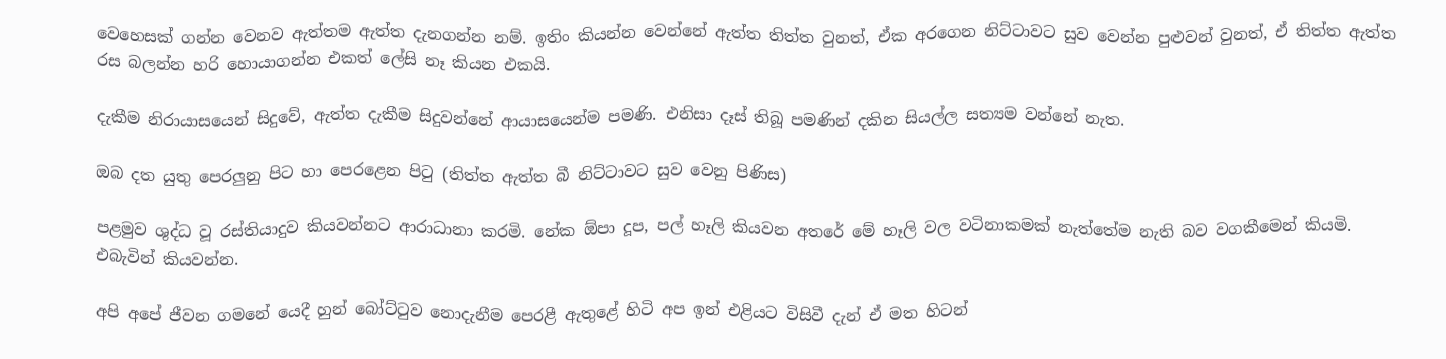වෙහෙසක් ගන්න වෙනව ඇත්තම ඇත්ත දැනගන්න නම්. ඉතිං කියන්න වෙන්නේ ඇත්ත තිත්ත වුනත්, ඒක අරගෙන නිට්ටාවට සුව වෙන්න පුළුවන් වුනත්, ඒ තිත්ත ඇත්ත රස බලන්න හරි හොයාගන්න එකත් ලේසි නෑ කියන එකයි.

දැකීම නිරායාසයෙන් සිදුවේ, ඇත්ත දැකීම සිදුවන්නේ ආයාසයෙන්ම පමණි. එනිසා දෑස් තිබූ පමණින් දකින සියල්ල සත්‍යම වන්නේ නැත.

ඔබ දත යුතු පෙරලුනු පිට හා පෙරළෙන පිටු (තිත්ත ඇත්ත බී නිට්ටාවට සුව වෙනු පිණිස)

පළමුව ශුද්ධ වූ රස්තියාදුව කියවන්නට ආරාධානා කරමි. නේක ඕපා දූප, පල් හෑලි කියවන අතරේ මේ හෑලි වල වටිනාකමක් නැත්තේම නැති බව වගකීමෙන් කියමි. එබැවින් කියවන්න.

අපි අපේ ජීවන ගමනේ යෙදී හුන් බෝට්ටුව නොදැනීම පෙරළී ඇතුළේ හිටි අප ඉන් එළියට විසිවී දැන් ඒ මත හිටන්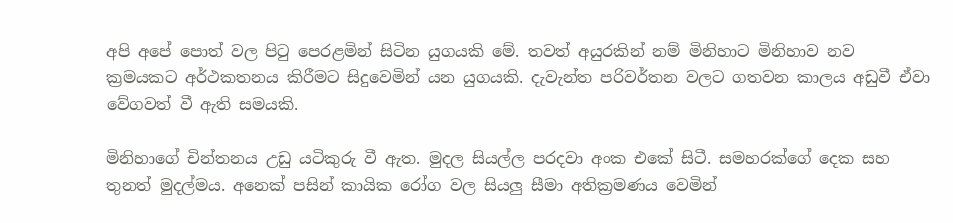අපි අපේ පොත් වල පිටු පෙරළමින් සිටින යුගයකි මේ. තවත් අයුරකින් නම් මිනිහාට මිනිහාව නව ක්‍රමයකට අර්ථකතනය කිරීමට සිදුවෙමින් යන යුගයකි. දැවැන්ත පරිවර්තන වලට ගතවන කාලය අඩුවී ඒවා වේගවත් වී ඇති සමයකි.

මිනිහාගේ චින්තනය උඩු යටිකුරු වී ඇත. මුදල සියල්ල පරදවා අංක එකේ සිටී. සමහරක්ගේ දෙක සහ තුනත් මුදල්මය. අනෙක් පසින් කායික රෝග වල සියලු සීමා අතික්‍රමණය වෙමින්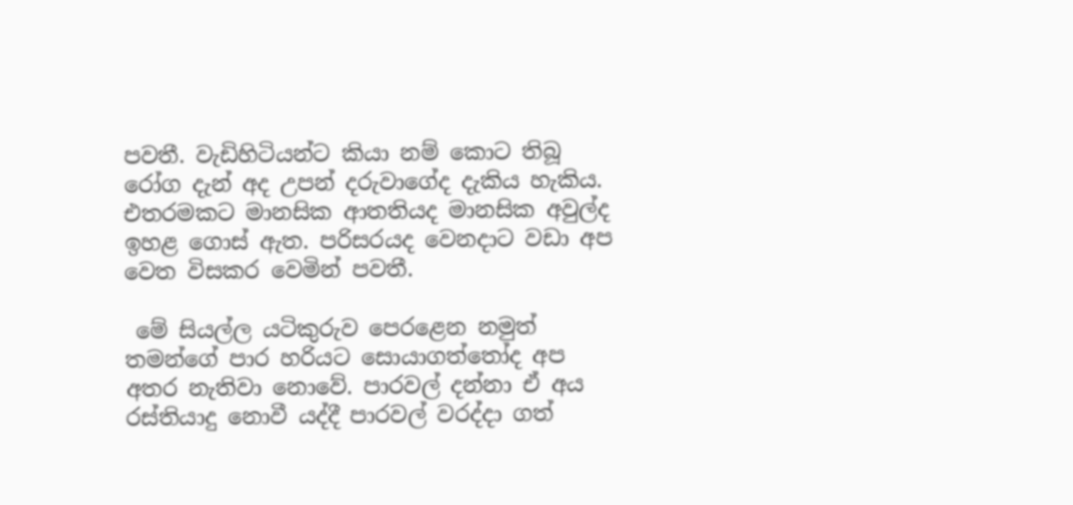පවතී. වැඩිහිටියන්ට කියා නම් කොට තිබූ රෝග දැන් අද උපන් දරුවාගේද දැකිය හැකිය. එතරමකට මානසික ආතතියද මානසික අවුල්ද ඉහළ ගොස් ඇත. පරිසරයද වෙනදාට වඩා අප වෙත විසකර වෙමින් පවතී.

 මේ සියල්ල යටිකුරුව පෙරළෙන නමුත් තමන්ගේ පාර හරියට සොයාගත්තෝද අප අතර නැතිවා නොවේ. පාරවල් දන්නා ඒ අය රස්තියාදු නොවී යද්දී පාරවල් වරද්දා ගත්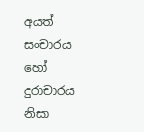අයත් සංචාරය හෝ දුරාචාරය නිසා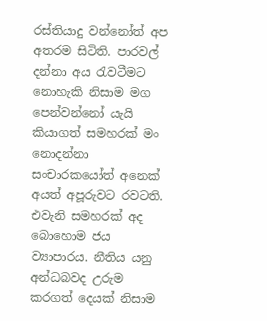රස්තියාදු වන්නෝත් අප අතරම සිටිති. පාරවල් දන්නා අය රැවටීමට නොහැකි නිසාම මග පෙන්ව‍‍න්නෝ යැයි කියාගත් සමහරක් මං නොදන්නා සංචාරකයෝත් අනෙක් අයත් අපූරුවට රවටති. එවැනි සමහරක් අද බොහොම ජය ව්‍යාපාරය. නීතිය යනු අන්ධබවද උරුම කරගත් දෙයක් නිසාම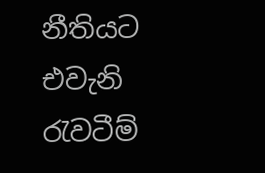නීතියට එවැනි රැවටීම්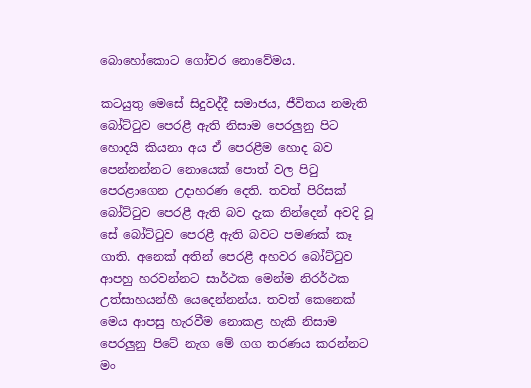බොහෝකොට ගෝචර නොවේමය.

කටයුතු මෙසේ සිදුවද්දී සමාජය, ජීවිතය නමැති බෝට්ටුව පෙරළී ඇති නිසාම පෙරලුනු පිට හොදයි කියනා අය ඒ පෙරළීම හොද බව පෙන්නන්නට නොයෙක් පොත් වල පිටු පෙරළාගෙන උදාහරණ දෙති. තවත් පිරිසක් බෝට්ටුව පෙරළී ඇති බව දැක නින්දෙන් අවදි වූ සේ බෝට්ටුව පෙරළී ඇති බවට පමණක් කෑ ගාති. අනෙක් අතින් පෙරළී අහවර බෝට්ටුව ආපහු හරවන්නට සාර්ථක මෙන්ම නිරර්ථක උත්සාහයන්හී යෙදෙන්නන්ය. තවත් කෙනෙක් මෙය ආපසු හැරවීම නොකළ හැකි නිසාම පෙරලුනු පිටේ නැග මේ ගග තරණය කරන්නට මං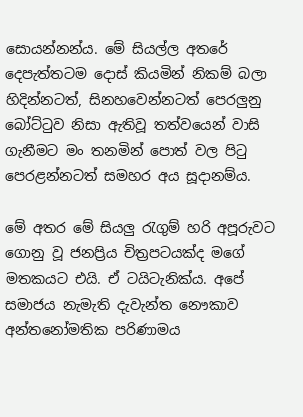සොයන්නන්ය. මේ සියල්ල අතරේ දෙපැත්තටම දොස් කියමින් නිකම් බලා හිදින්නටත්, සිනහවෙන්නටත් පෙරලුනු බෝට්ටුව නිසා ඇතිවූ තත්වයෙන් වාසි ගැනීමට මං තනමින් පොත් වල පිටු පෙරළන්නටත් සමහර අය සූදානම්ය.

මේ අතර මේ සියලු රැගුම් හරි අපූරුවට ගොනු වූ ජනප්‍රිය චිත්‍රපටයක්ද මගේ මතකයට එයි. ඒ ටයිටැනික්ය. අපේ සමාජය නැමැති දැවැන්ත නෞකාව අන්තනෝමතික පරිණාමය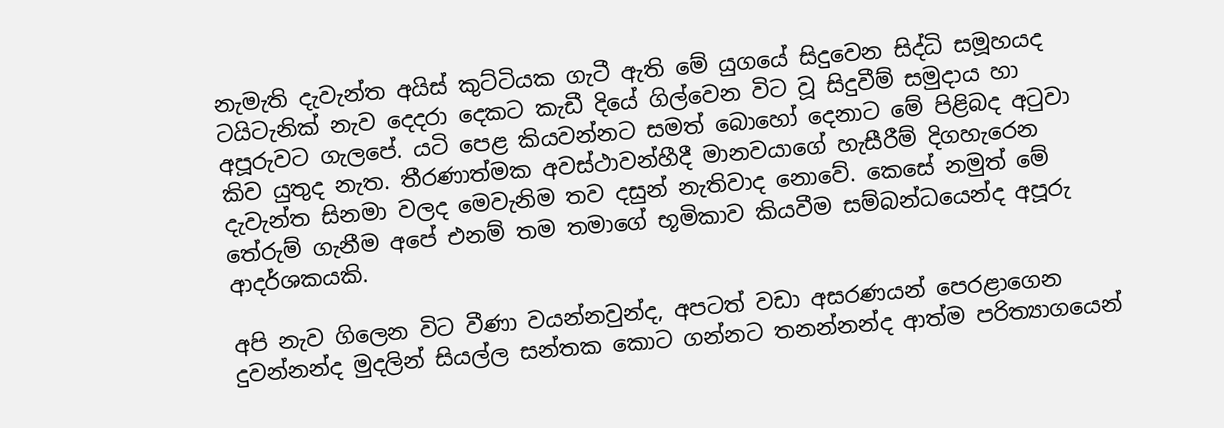නැමැති දැවැන්ත අයිස් කුට්ටියක ගැටී ඇති මේ යුගයේ සිදුවෙන සිද්ධි සමූහයද ටයිටැනික් නැව දෙදරා දෙකට කැඩී දියේ ගිල්වෙන විට වූ සිදුවීම් සමුදාය හා අපූරුවට ගැලපේ. යටි පෙළ කියවන්නට සමත් බො‍හෝ දෙනාට මේ පිළිබද අටුවා කිව යුතුද නැත. තීරණාත්මක අවස්ථාවන්හීදී මානවයාගේ හැසීරීම් දිගහැරෙන දැවැන්ත සිනමා වලද මෙවැනිම තව දසුන් නැතිවාද නොවේ. කෙසේ නමුත් මේ තේරුම් ගැනීම අපේ එනම් තම තමාගේ භූමිකාව කියවීම සම්බන්ධයෙන්ද අපූරු ආදර්ශකයකි.

අපි නැව ගිලෙන විට වීණා වයන්නවුන්ද, අපටත් වඩා අසරණයන් පෙරළාගෙන දුවන්නන්ද මුදලින් සියල්ල සන්තක කොට ගන්නට තනන්නන්ද ආත්ම පරිත්‍යාගයෙන්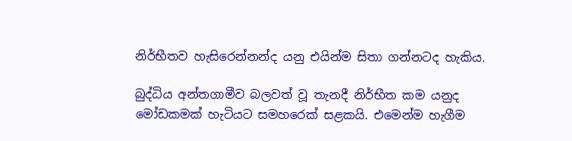නිර්භීතව හැසිරෙන්නන්ද යනු එයින්ම සිතා ගන්නටද හැකිය.

බුද්ධිය අන්තගාමීව බලවත් වූ තැනදී නිර්භීත කම යනුද මෝඩකමක් හැටියට සමහරෙක් සළකයි. එමෙන්ම හැගීම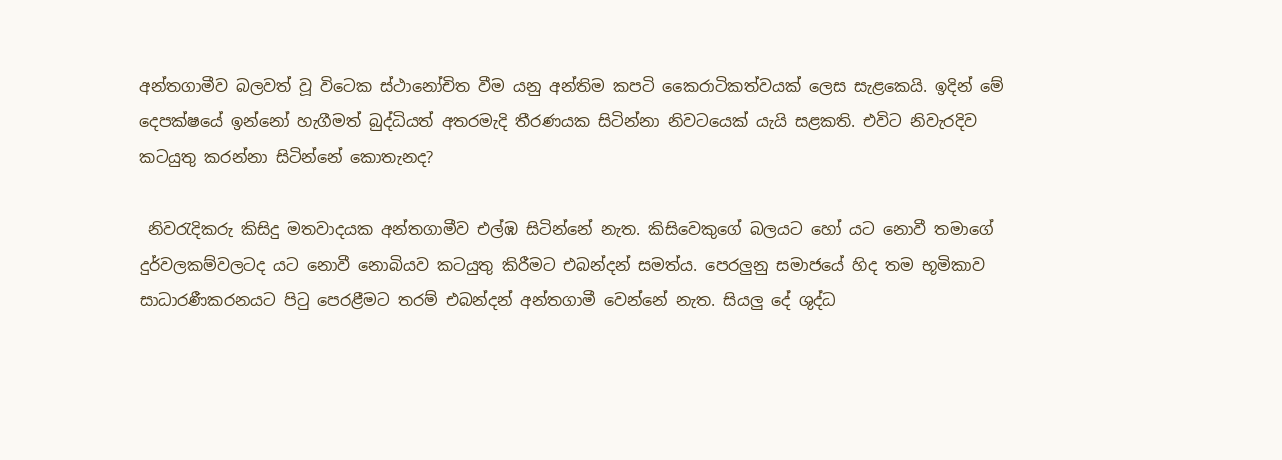අන්තගාමීව බලවත් වූ විටෙක ස්ථානෝචිත වීම යනු අන්තිම කපටි කෛරාටිකත්වයක් ලෙස සැළකෙයි. ඉදින් මේ දෙපක්ෂයේ ඉන්නෝ හැගීමත් බුද්ධියත් අතරමැදි තීරණයක සිටින්නා නිවටයෙක් යැයි සළකති. එවිට නිවැරදිව කටයුතු කරන්නා සිටින්නේ කොතැනද?

 නිවරැදිකරු කිසිදු මතවාදයක අන්තගාමීව එල්ඹ සිටින්නේ නැත. කිසිවෙකුගේ බලයට හෝ යට නොවී තමාගේ දුර්වලකම්වලටද යට නොවී නොබියව කටයුතු කිරීමට එබන්දන් සමත්ය. පෙරලුනු සමාජයේ හිද තම භූමිකාව සාධාරණීකරනයට පිටු පෙරළීමට තරම් එබන්දන් අන්තගාමී වෙන්නේ නැත. සියලු දේ ශුද්ධ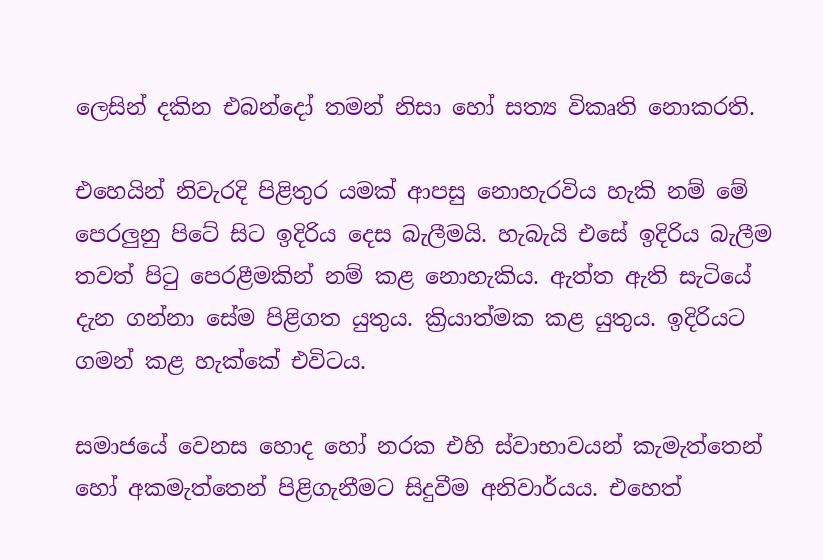ලෙසින් දකින එබන්දෝ තමන් නිසා හෝ සත්‍ය විකෘති නොකරති.

එහෙයින් නිවැරදි පිළිතුර යමක් ආපසු නොහැරවිය හැකි නම් මේ පෙරලුනු පිටේ සිට ඉදිරිය දෙස බැලීමයි. හැබැයි එසේ ඉදිරිය බැලීම තවත් පිටු පෙරළීමකින් නම් කළ නොහැකිය. ඇත්ත ඇති සැටියේ දැන ගන්නා සේම පිළිගත යුතුය. ක්‍රියාත්මක කළ යුතුය. ඉදිරියට ගමන් කළ හැක්කේ එවිටය.

සමාජයේ වෙනස හොද හෝ නරක එහි ස්වාභාවයන් කැමැත්තෙන් හෝ අකමැත්තෙන් පිළිගැනීමට සිදුවීම අනිවාර්යය. එහෙත්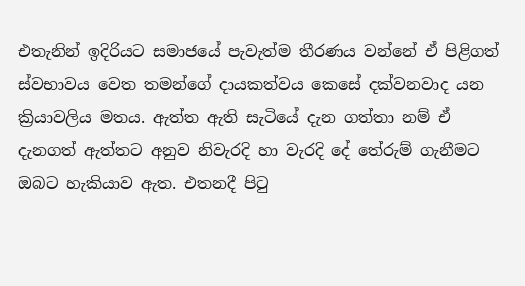එතැනින් ඉදිරියට සමාජයේ පැවැත්ම තීරණය වන්නේ ඒ පිළිගත් ස්වභාවය වෙත තමන්ගේ දායකත්වය කෙසේ දක්වනවාද යන ක්‍රියාවලිය මතය. ඇත්ත ඇති සැටියේ දැන ගත්තා නම් ඒ දැනගත් ඇත්තට අනුව නිවැරදි හා වැරදි දේ තේරුම් ගැනීමට ඔබට හැකියාව ඇත. එතනදී පිටු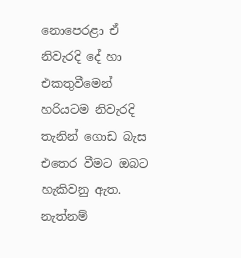නොපෙරළා ඒ නිවැරදි දේ හා එකතු‍වීමෙන් හරියටම නිවැරදි තැනින් ගොඩ බැස එතෙර වීමට ‍ඔබට හැකිවනු ඇත. නැත්නම්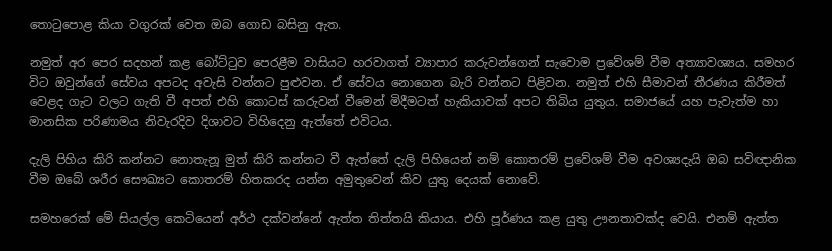තොටුපොළ කියා වගුරක් වෙත ඔබ ගොඩ බසිනු ඇත.

නමුත් අර පෙර සදහන් කළ බෝට්ටුව පෙරළීම වාසියට හරවාගත් ව්‍යාපාර කරුවන්ගෙන් සැවොම ප්‍රවේශම් වීම අත්‍යාවශ්‍යය. සමහර විට ඔවුන්ගේ සේවය අපටද අවැසි වන්නට පුළුවන. ඒ සේවය නොගෙන බැරි වන්නට පිළිවන. නමුත් එහි සීමාවන් තීරණය කිරීමත් වෙළද ගැට වලට ගැති වී අපත් එහි කොටස් කරුවන් වීමෙන් මිදීමටත් හැකියාවක් අපට තිබිය යුතුය. සමාජයේ යහ පැවැත්ම හා මානසික පරිණාමය නිවැරදිව දිශාවට විහිදෙනු ඇත්තේ එවිටය.

දැලි පිහිය කිරි කන්නට නොතැනූ මුත් කිරි කන්නට වී ඇත්තේ දැලි පිහියෙන් නම් කොතරම් ප්‍රවේශම් වීම අවශ්‍යදැයි ඔබ සවිඥානික වීම ඔබේ ශරීර සෞඛ්‍යට කොතරම් හිතකරද යන්න අමුතුවෙන් කිව යුතු දෙයක් නොවේ.

සමහරෙක් මේ සියල්ල කෙටියෙන් අර්ථ දක්වන්නේ ඇත්ත තිත්තයි කියාය. එහි පූර්ණය කළ යුතු ඌනතාවක්ද වෙයි. එනම් ඇත්ත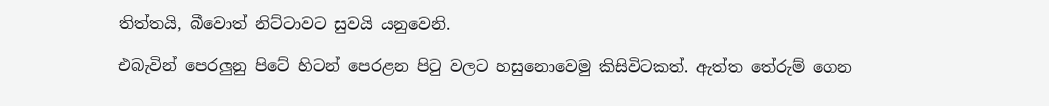තිත්තයි, බීවොත් නිට්ටාවට සුවයි යනුවෙනි.

එබැවින් පෙරලුනු පිටේ හිටන් පෙරළන පිටු වලට හසුනොවෙමු කිසිවිටකත්. ඇත්ත තේරුම් ගෙන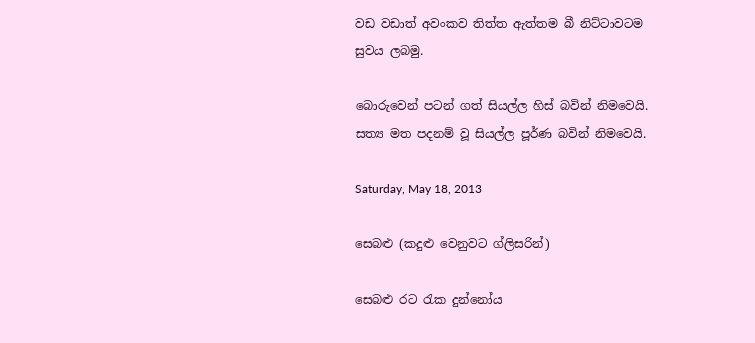වඩ වඩාත් අවංකව තිත්ත ඇත්තම බී නිට්ටාවටම සුවය ලබමු.

බොරුවෙන් පටන් ගත් සියල්ල හිස් බවින් නිමවෙයි. සත්‍ය මත පදනම් වූ සියල්ල පූර්ණ බවින් නිමවෙයි.

Saturday, May 18, 2013

සෙබළු (කදුළු වෙනුවට ග්ලිසරින්)

සෙබළු රට රැක දුන්නෝය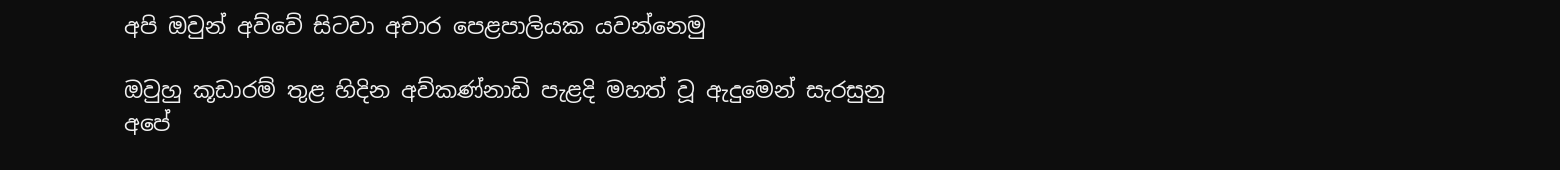අපි ඔවුන් අව්වේ සිටවා අචාර පෙළපාලියක යවන්නෙමු

ඔවුහු කූඩාරම් තුළ හිදින අව්කණ්නාඩි පැළදි මහත් වූ ඇදුමෙන් සැරසුනු අපේ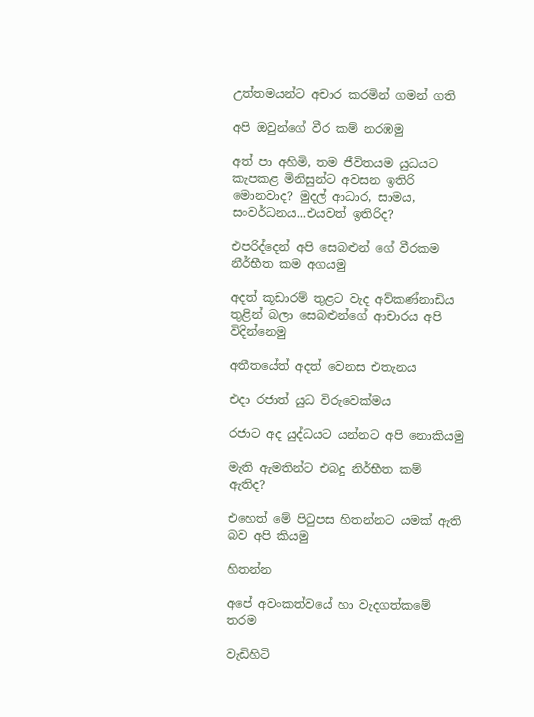උත්තමයන්ට අචාර කරමින් ගමන් ගති

අපි ඔවුන්ගේ වීර කම් නරඹමු

අත් පා අහිමි, තම ජීවිතයම යුධයට කැපකළ මිනිසුන්ට අවසන ඉතිරි මොනවාද? මුදල් ආධාර, සාමය, සංවර්ධනය...එයවත් ඉතිරිද?

එපරිද්දෙන් අපි සෙබළුන් ගේ වීරකම නීර්භීත කම අගයමු

අදත් කූඩාරම් තුළට වැද අව්කණ්නාඩිය තුළින් බලා සෙබළුන්ගේ ආචාරය අපි විදින්නෙමු

අතීතයේත් අදත් වෙනස එතැනය

එදා රජාත් යුධ විරුවෙක්මය

රජාට අද යුද්ධයට යන්නට අපි‍ නොකියමු

මැති ඇමතින්ට එබදු නිර්භීත කම් ඇතිද?

එහෙත් මේ පිටුපස හිතන්නට යමක් ඇති බව අපි කියමු

හිතන්න

අපේ අවංකත්වයේ හා වැදගත්කමේ තරම

වැඩිහිටි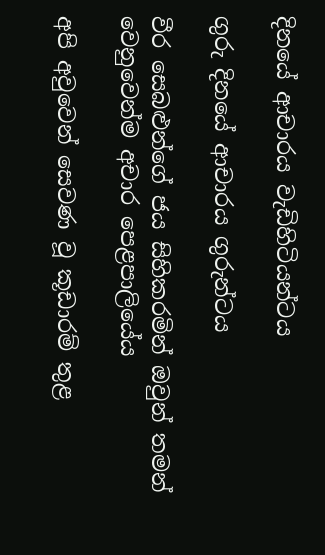දිනයේ ආචාරය වැඩිහිටියන්ටය

ගුරු දිනයේ ආචාරය ගුරුන්ටය

වීර සෙබළුන්ගේ ජය සිහිකරමින් ඔවුන් තමන් වෙනුවෙන්ම අචාර පෙළපාලියේය‍

අපි අවුවෙන් සෙවණ වූ කූඩාරම් තුළ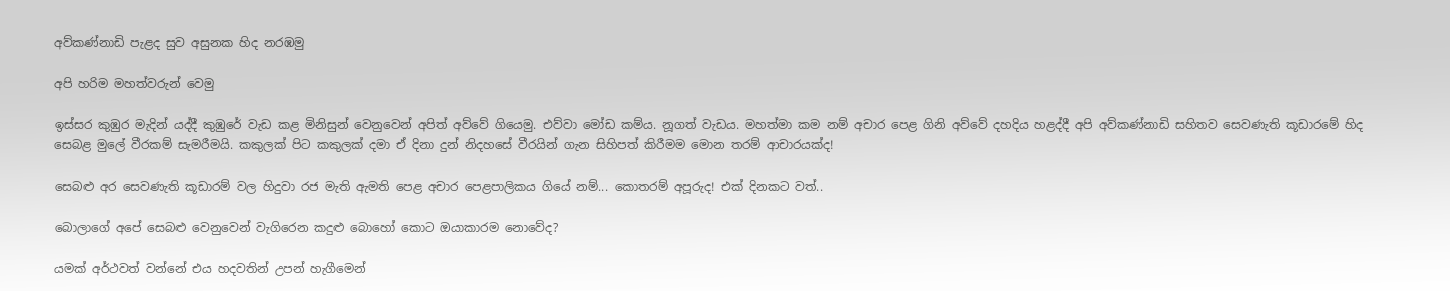අව්කණ්නාඩි පැළද සුව අසුනක හිද නරඹමු

අපි හරිම මහත්වරුන් වෙමු

ඉස්සර කුඹුර මැදින් යද්දී කුඹුරේ වැඩ කළ මිනිසුන් වෙනුවෙන් අපිත් අව්වේ ගියෙමු. එව්වා මෝඩ කම්ය. නූගත් වැඩය. මහත්මා කම නම් අචාර පෙළ ගිනි අව්වේ දහදිය හළද්දී අපි අව්කණ්නාඩි සහිතව සෙවණැති කූඩාරමේ හිද සෙබළ මුලේ වීරකම් සැමරීමයි. කකුලක් පිට කකුලක් දමා ඒ දිනා දුන් නිදහසේ වීරයින් ගැන සිහිපත් කිරීමම මොන තරම් ආචාරයක්ද!

සෙබළු අර සෙවණැති කූඩාරම් වල හිදුවා රජ මැති ඇමති පෙළ අචාර පෙළපාලිකය ගියේ නම්... කොතරම් අපූරුද! එක් දිනකට වත්..

බොලාගේ අපේ සෙබළු වෙනුවෙන් වැගිරෙන කදුළු බොහෝ කොට ඔයාකාරම නොවේද?

යමක් අර්ථවත් වන්නේ එය හදවතින් උපන් හැගීමෙන්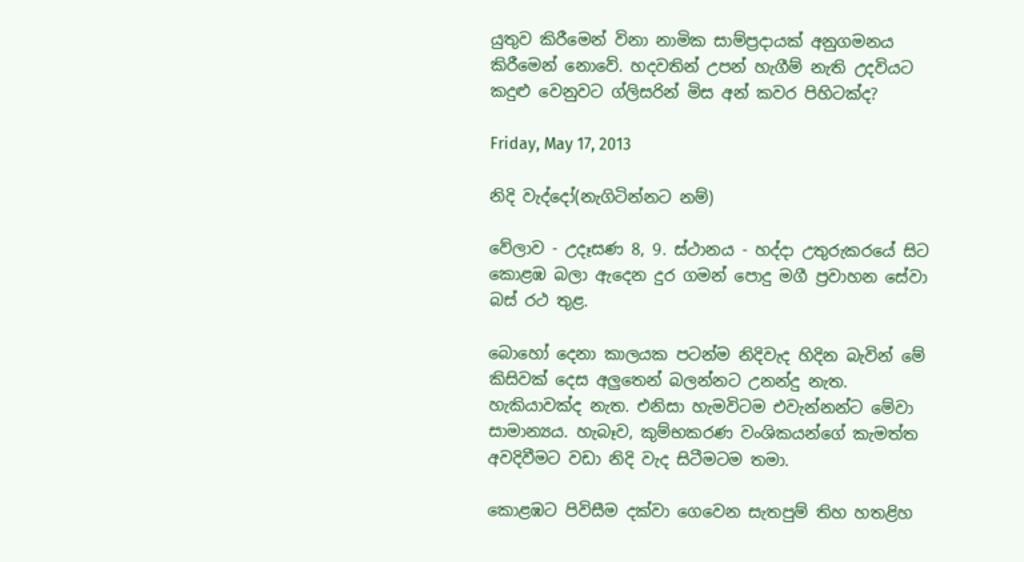යුතුව කිරීමෙන් විනා නාමික සාම්ප්‍රදායක් අනුගමනය කිරීමෙන් නොවේ. හදවතින් උපන් හැගීම් නැති උදවියට කදුළු වෙනුවට ග්ලිසරින් මිස ‍අන් කවර පිහිටක්ද?

Friday, May 17, 2013

නිදි වැද්දෝ(නැගිටින්නට නම්)

වේලාව - උදෑසණ 8, 9. ස්ථානය - හද්දා උතුරුකරයේ සිට කොළඹ බලා ඇදෙන දුර ගමන් පොදු මගී ප්‍රවාහන සේවා බස් රථ තුළ.

බොහෝ දෙනා කාලයක පටන්ම නිදිවැද හිදින බැවින් මේ කිසිවක් දෙස අලුතෙන් බලන්නට උනන්දු නැත. හැකියාවක්ද නැත. එනිසා හැමවිටම එවැන්නන්ට මේවා සාමාන්‍යය. හැබෑව, කුම්භකරණ වංශිකයන්ගේ කැමත්ත අවදිවීමට වඩා නිදි වැද සිටීමටම තමා.

කොළඹට පිවිසීම දක්වා ගෙවෙන සැතපුම් තිහ හතළිහ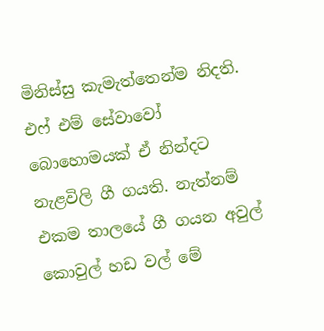මිනිස්සු කැමැත්තෙන්ම නිදති. එ‍ෆ් එම් සේවාවෝ බොහොමයක් ඒ නින්දට නැළවිලි ගී ගයති. නැත්නම් එකම තාලයේ ගී ගයන අවුල් කොවුල් හඩ වල් මේ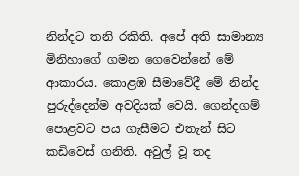නින්දට තනි රකිති. අපේ අති සාමාන්‍ය මිනිහාගේ ගමන ගෙවෙන්නේ මේ ආකාරය. කොළඹ සීමාවේදී මේ නින්ද පුරුද්දෙන්ම අවදියක් වෙයි. ගෙන්දගම් පොළවට පය ගැසීමට එතැන් සිට කඩිවෙස් ගනිති. අවුල් වූ තද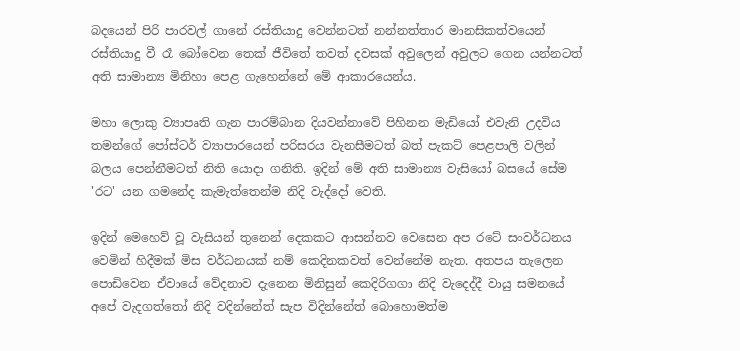බදයෙන් පිරි පාරවල් ගානේ රස්තියාදු වෙන්නටත් නන්නත්තාර මානසිකත්වයෙන් රස්තියාදු වී රෑ බෝවෙන තෙක් ජීවිතේ තවත් දවසක් අවුලෙන් අවුලට ගෙන යන්නටත් අති සාමාන්‍ය මිනිහා පෙළ ගැහෙන්නේ මේ ආකාරයෙන්ය.

මහා ලොකු ව්‍යාපෘති ගැන පාරම්බාන දියවන්නාවේ පිහිනන මැඩියෝ එවැනි උදවිය තමන්ගේ පෝස්ටර් ව්‍යාපාරයෙන් පරිසරය වැනසීමටත් බත් පැකට් පෙළපාලි වලින් බලය පෙන්නීමටත් නිති යොදා ගනිති. ඉදින් මේ අති සාමාන්‍ය වැසියෝ බසයේ සේම 'රට' යන ගමනේද කැමැත්තෙන්ම නිදි වැද්දෝ වෙති.

ඉදින් මෙහෙව් වූ වැසියන් තුනෙන් දෙකකට ආසන්නව වෙසෙන අප රටේ සංවර්ධනය වෙමින් හිදීමක් මිස වර්ධනයක් නම් කෙදිනකවත් වෙන්නේම නැත. අතපය තැලෙන පොඩිවෙන ඒවායේ වේදනාව දැනෙන මිනිසුන් කෙදිරිගගා නිදි වැදෙද්දී වායු සම‍නයේ අපේ වැදගත්තෝ නිදි වදින්නේත් සැප විදින්නේත් බොහොමත්ම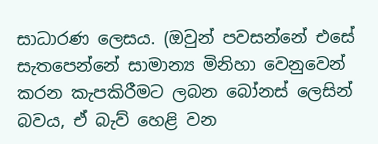සාධාරණ ලෙසය. (ඔවුන් පවසන්නේ එසේ සැතපෙන්නේ සාමාන්‍ය මිනිහා වෙනුවෙන් කරන කැපකිරීමට ලබන බෝනස් ලෙසින් බවය, ඒ බැව් හෙළි වන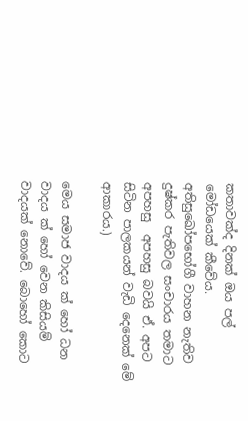කතාවක්ද දිනක් ඔය පල් මෝඩයෙක් කීවේය. අති‍සුඛෝපභෝගී වාහන නැතිව දුෂ්කර පැතිවල සංචාරය තමාට අපහසු  අපහසු බවයි ඒ. අපට සිටින පාලකයන් වැඩි දෙනෙක් මේ ආකාරය.)

මෙය සමාජ වාදය ක් හෝ ධන වාදය ක් හෝ වෙන කිසියම් වාදයක් නොවේ. බොහෝ කොට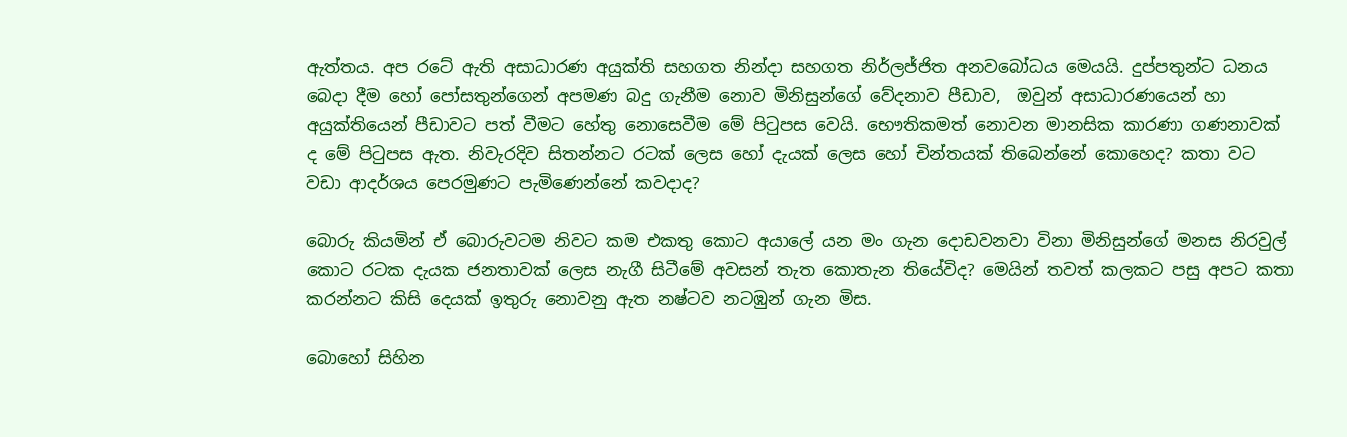ඇත්තය. අප රටේ ඇති අසාධාරණ අයුක්ති සහගත නින්දා සහගත නිර්ලජ්ජිත අනවබෝධය මෙයයි. දුප්පතුන්ට ධනය බෙදා දීම හෝ පෝසතුන්ගෙන් අපමණ බදු ගැනීම නොව මිනිසුන්ගේ වේදනාව පීඩාව,  ඔවුන් අසාධාර‍ණයෙන් හා අයුක්තියෙන් පීඩාවට පත් වීමට හේතු නොසෙවීම මේ පිටුපස වෙයි. භෞතිකමත් නොවන මානසික කාරණා ගණනාවක් ද මේ පිටුපස ඇත. නිවැරදිව සිතන්නට රටක් ලෙස හෝ දැයක් ලෙස හෝ චින්තයක් තිබෙන්නේ කොහෙද? කතා වට වඩා ආදර්ශය පෙරමුණට පැමිණෙන්නේ කවදාද?

බොරු කියමින් ඒ බොරුවටම නිවට කම එකතු කොට අයාලේ යන මං ගැන දොඩවනවා විනා මිනිසුන්ගේ මනස නිරවුල් කොට රටක දැයක ජනතාවක් ලෙස නැගී සිටීමේ අවසන් තැත කොතැන තියේවිද? මෙයින් තවත් කලකට පසු අපට කතා කරන්නට කිසි දෙයක් ඉතුරු නොවනු ඇත නෂ්ටව නටඹුන් ගැන මිස.

බොහෝ සිහින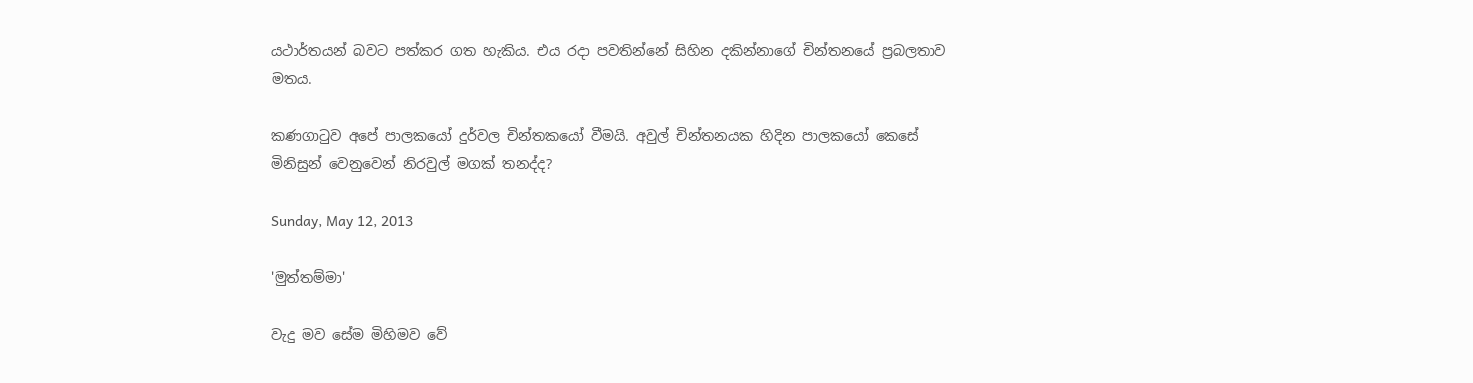යථාර්තයන් බවට පත්කර ගත හැකිය. එය රදා පවතින්නේ සිහින දකින්නාගේ චින්තනයේ ප්‍රබලතාව මතය.

කණගාටුව අපේ පාලකයෝ දුර්වල චින්ත‍කයෝ වීමයි. අවුල් චින්තනයක හිදින පාලකයෝ කෙසේ මිනිසුන් වෙනුවෙන් නිරවුල් මගක් තනද්ද?

Sunday, May 12, 2013

'මුත්තම්මා'

වැදු මව සේම මිහිමව වේ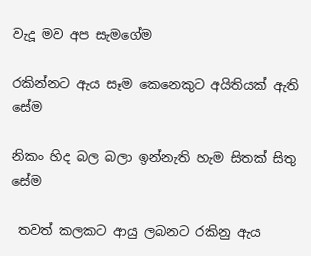වැදූ මව අප සැමගේම

රකින්නට ඇය සෑම කෙනෙකුට අයිතියක් ඇති සේම

නිකං හිද බල බලා ඉන්නැති හැම සිතක් සිතු සේම

 තවත් කලකට ආයු ලබනට රකිනු ඇය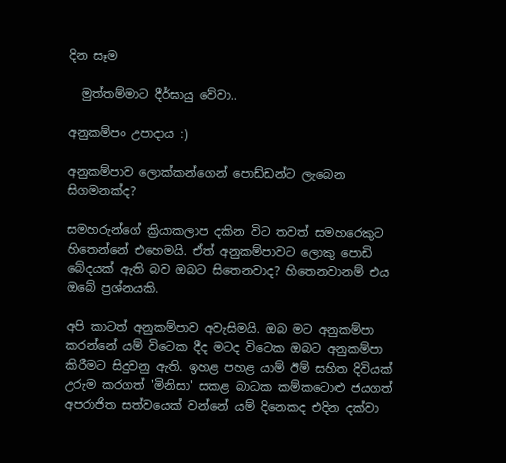දින සෑම

  මුත්තම්මාට දීර්ඝායු වේවා..

අනුකම්පං උපාදාය :)

අනුකම්පාව ලොක්කන්ගෙන් පොඩ්ඩන්ට ලැබෙන සිගමනක්ද?

සමහරුන්ගේ ක්‍රියාකලාප දකින විට තවත් සමහරෙකුට හිතෙන්නේ එහෙමයි. ඒත් අනුකම්පාවට ලොකු පොඩි බේදයක් ඇති බව ඔබට සිතෙනවාද? හිතෙනවානම් එය ඔබේ ප්‍රශ්නයකි.

අපි කාටත් අනුකම්පාව අවැසිමයි. ඔබ මට අනුකම්පා කරන්නේ යම් විටෙක දීද මටද විටෙක ඔබට අනුකම්පා කිරීමට සිදුවනු ඇති. ඉහළ පහළ යාම් ඊම් සහිත දිවියක් උරුම කරගත් 'මිනිසා' සකළ බාධක කම්කටොළු ජයගත් අපරාජිත සත්වයෙක් ‍වන්නේ යම් දිනෙකද එදින දක්වා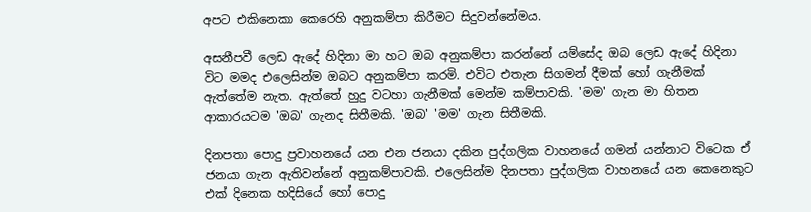අපට එකිනෙකා කෙරෙහි අනුකම්පා කිරීමට සිදුවන්නේමය.

අසනීපවී ලෙඩ ඇදේ හිදිනා මා හට ඔබ අනුකම්පා කරන්නේ යම්සේද ඔබ ලෙඩ ඇදේ හිදිනා විට මමද එලෙසින්ම ඔබට අනුකම්පා කරමි. එවිට එතැන සිගමන් දීමක් හෝ ගැනීමක් ඇත්තේම නැත. ඇත්තේ හුදු වටහා ගැනීමක් මෙන්ම කම්පාවකි. 'මම' ගැන මා හිතන ආකාරයටම 'ඔබ' ගැනද සිතීමකි. 'ඔබ' 'මම' ගැන සිතීමකි.

දිනපතා පොදු ප්‍රවාහනයේ යන එන ජනයා දකින පුද්ගලික වාහ‍නයේ ගමන් යන්නාට විටෙක ඒ ජනයා ගැන ඇතිවන්නේ අනුකම්පාවකි. එලෙසින්ම දිනපතා පුද්ගලික වාහනයේ යන කෙනෙකුට එක් දිනෙක හදිසියේ හෝ පොදු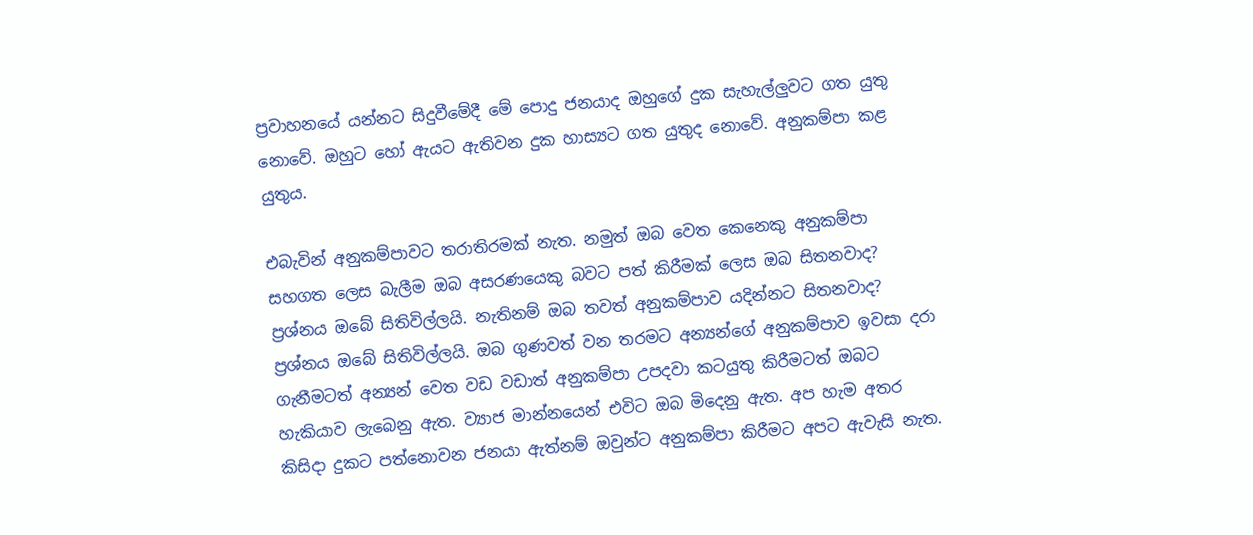ප්‍රවාහනයේ යන්නට සිදුවීමේදී මේ පොදු ජනයාද ඔහුගේ දුක සැහැල්ලුවට ගත යුතු නොවේ. ඔහුට හෝ ඇයට ඇතිවන දුක හාස්‍යට ගත යුතුද නොවේ. අනුකම්පා කළ යුතුය.

එබැවින් අනුකම්පාවට තරාතිරමක් නැත. නමුත් ඔබ වෙත කෙනෙකු අනුකම්පා සහගත ලෙස බැලීම ඔබ අසර‍ණයෙකු බවට පත් කිරීමක් ලෙස ඔබ සිතනවාද? ප්‍රශ්නය ඔබේ සිතිවිල්ලයි. නැතිනම් ඔබ තවත් අනුකම්පාව යදින්නට සිතනවාද? ප්‍රශ්නය ඔබේ සිතිවිල්ලයි. ඔබ ගුණවත් වන තරමට අන්‍යන්ගේ අනුකම්පාව ඉවසා දරා ගැනීමටත් අන්‍යන් වෙත වඩ වඩාත් අනුකම්පා උපදවා කටයුතු කිරීමටත් ඔබට හැකියාව ලැබෙනු ඇත. ව්‍යාජ මාන්නයෙන් එවිට ඔබ මිදෙනු ඇත. අප හැම අතර කිසිදා දුකට පත්නොවන ජනයා ඇත්නම් ඔවුන්ට අනුකම්පා කිරීමට අපට ඇවැසි නැත.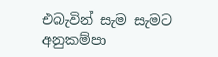එබැවින් සැම සැමට අනුකම්පා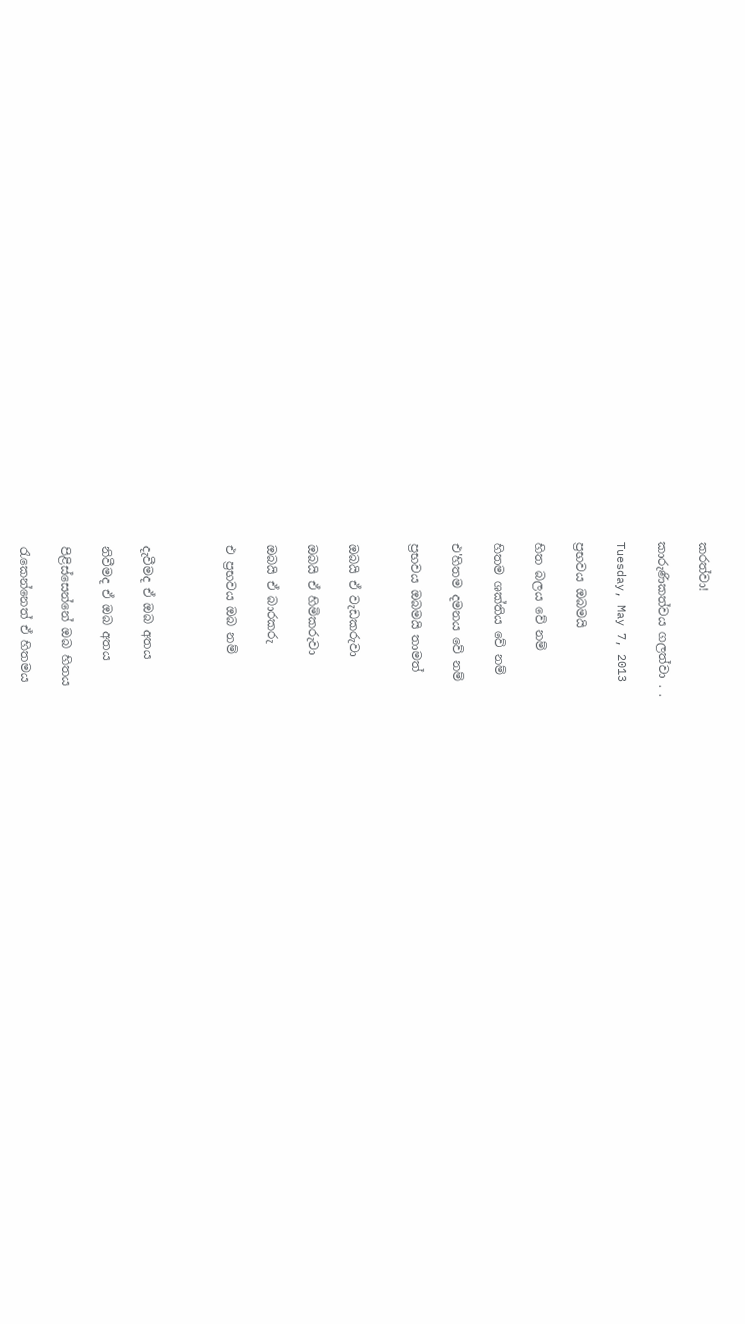කරත්වා!

කාරුණිකත්වය ගලත්වා . .

Tuesday, May 7, 2013

ප්‍රභවය ඔබමයි

හිත බලය වේ නම්

හිතම ශක්තිය වේ ‍නම්

එ'හිතම දමනය වේ නම්

ප්‍රභවය ඔබමයි තාමත්


ඔබයි ඒ වැඩකරුවා

ඔබයි ඒ හිමිකරුවා

ඔබයි ඒ බාරකරු

එ ප්‍රභවය ඔබ නම්



දැවීමද ඒ ඔබ අතය

නිවීමද ඒ ඔබ අතය

පිළිස්සෙන්නේ ඔබ හිතය

රැකෙන්නෙත් ඒ හිතමය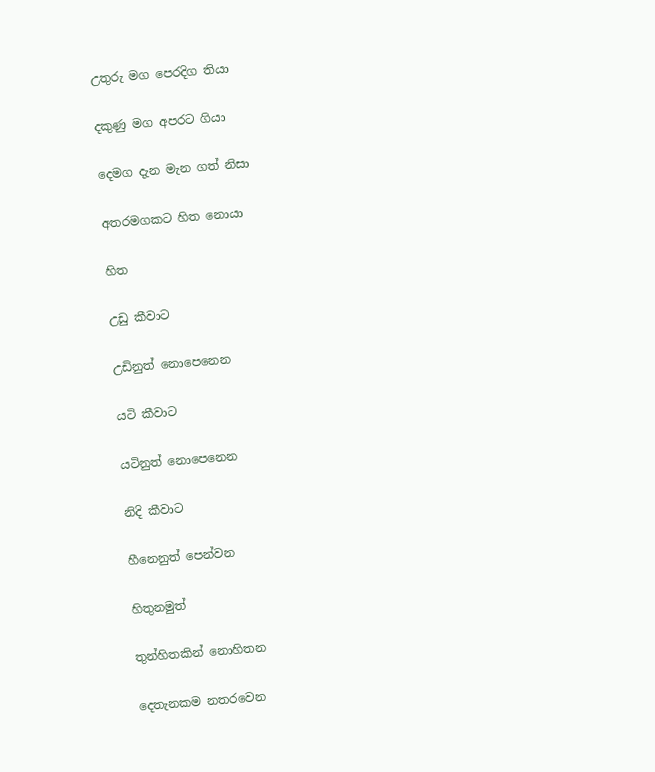උතුරු මග පෙරදිග තියා

දකුණු මග අපරට ගියා

දෙමග දැන මැන ගත් නිසා

අතරමගකට හිත නොයා

හිත

උඩු කීවාට

උඩිනුත් නොපෙනෙන

යටි කීවාට

යටිනුත් නොපෙනෙන

නිදි කීවාට

හීනෙනුත් පෙන්වන

හිතුනමුත්

තුන්හිතකින් නොහිතන

දෙතැනකම නතරවෙන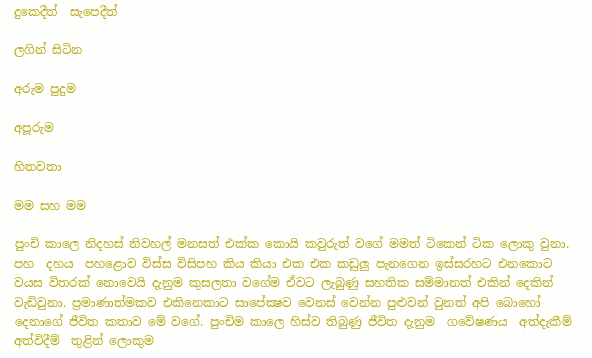දුකෙදීත්  සැපෙදීත්

ලගින් සිටින

අරුම පුදුම‍‍

අපූරුම

හිතවතා

මම සහ මම

පුංචි කාලෙ නිදහස් නිවහල් මනසත් එක්ක කොයි කවුරුත් වගේ මමත් ටිකෙන් ටික ලොකු වුනා. පහ  දහය  පහළොව විස්ස විසිපහ කිය කියා එක එක කඩුලු පැනගෙන ඉස්සරහට එනකොට වයස විතරක් නොවෙයි දැනුම කුසලතා වගේම ඒවට ලැබුණු සහතික සම්මානත් එකින් දෙකින් වැඩිවුනා. ප්‍රමාණාත්මකව එකිනෙකාට සාපේක්‍ෂව වෙනස් වෙන්න පුළුවන් වුනත් අපි බොහෝ දෙනාගේ ජීවිත කතාව මේ වගේ. පුංචිම කාලෙ හිස්ව තිබුණු ජීවිත දැනුම  ගවේෂණය  අත්දැකීම්  අත්විදීම්  තුළින් ලොකුම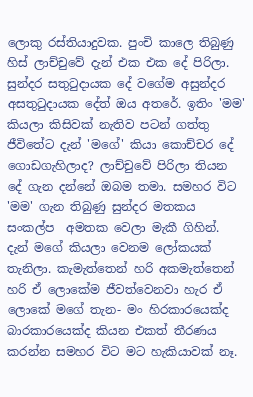ලොකු රස්තියාදුවක. පුංචි කාලෙ තිබුණු හිස් ලාච්චුවේ දැන් එක එක දේ පිරිලා. සුන්දර සතුටුදායක දේ වගේම අසුන්දර අසතුටුදායක දේත් ඔය අතරේ. ඉතිං 'මම' කියලා කිසිවක් නැතිව පටන් ගත්තු ජීවිතේට දැන් 'ම‍ගේ' කියා කොච්චර දේ ගොඩගැහිලාද? ලාච්චුවේ පිරිලා තියන දේ ගැන දන්නේ ඔබම තමා. සමහර විට 'මම' ගැන තිබුණු සුන්දර මතකය  සංකල්ප  අමතක වෙලා මැකී ගිහින්. දැන් මගේ කියලා වෙනම ලෝකයක් තැනිලා. කැමැත්තෙන් හරි අකමැත්තෙන් හරි ඒ ලොකේම ජීවත්වෙනවා හැර ඒ ලොකේ මගේ තැන- මං හිරකාරයෙක්ද බාරකාරයෙක්ද කියන එකත් තීරණය කරන්න සමහර විට මට හැකියාවක් නෑ.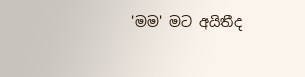'මම' මට අයිතීද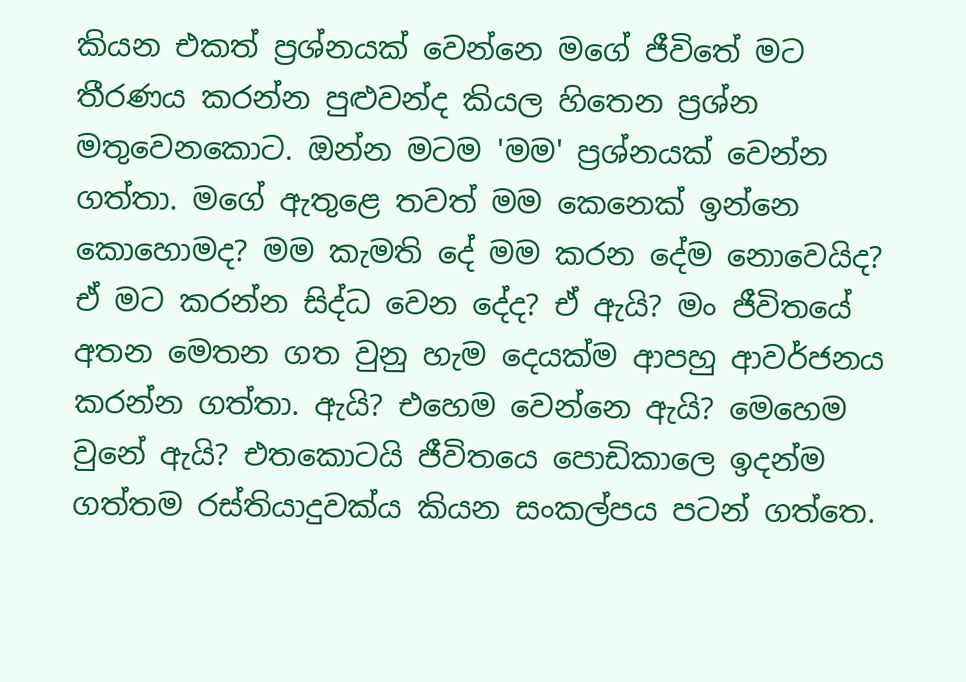කියන එකත් ප්‍රශ්නයක් වෙන්නෙ මගේ ජීවිතේ මට  තීරණය කරන්න පුළුවන්ද කියල හිතෙන ප්‍රශ්න මතුවෙනකොට. ඔන්න මටම 'මම' ප්‍රශ්නයක් වෙන්න ගත්තා. මගේ ඇතුළෙ තවත් මම කෙනෙක් ඉන්නෙ කොහොමද? මම කැමති දේ මම කරන දේම නොවෙයිද? ඒ මට කරන්න සිද්ධ වෙන දේද? ඒ ඇයි? මං ජීවිතයේ අතන මෙතන ගත වුනු හැම දෙයක්ම ආපහු ආවර්ජනය කරන්න ගත්තා. ඇයි? එහෙම වෙන්නෙ ඇයි? මෙහෙම වුනේ ඇයි? එතකොටයි ජීවිතයෙ පොඩිකාලෙ ඉදන්ම ගත්තම රස්තියාදුවක්ය කියන සංකල්පය පටන් ගත්තෙ.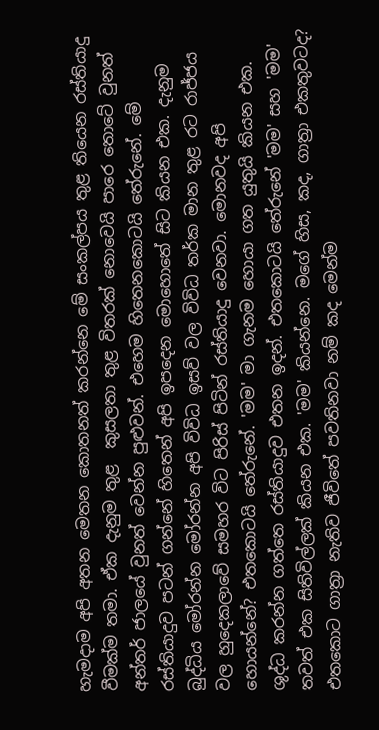හැමදාම අපි අතන මෙතන කොතනත් කරන්නෙ මේ සංකල්පය තුළ තියෙන රස්තියාදු වීමක්ම තමා. ඒක දැනුම තුළ  කුසලතා තුළ විතරක් නොවෙයි පාරෙ තොටේ වුනත් අන්තර් ජාලයේ වුනත් වෙන්න පුළුවන්. එහෙම හිතෙනකොටයි තේරුනේ. මේ රස්තියාදුව පටන් ගන්නේ හිතෙන් අපි ඉපදෙන මොහොතේ සිට කියන එක. දැනුම බුද්ධිය මෝරන්න මෝරන්න අපි විවිධ ඉසව් වල විවිධ තර්ක මාන තුළ රට රාජ්ජය වල හුදෙකලාවේ සමහර විට පිරිස් පිටින් රස්තියාදු වෙනවා. මොනවද අපි හොයන්නේ? එතකොටයි තේරුනේ. 'මම' මා ගැනම හොයා ගත යුතුයි කියන එක. ශුද්ධ කරන්න ගත්තෙ රස්තියාදුව එතන ඉදන්. එතකොටයි තේරුනේ 'මම' සහ 'මම' තවත් එක සිතිවිල්ලක් කියන එක. 'මම' කියන්නෙ. මගේ හිස‍, කද, ගාත්‍රා එකතුවටද? එතකොට ගාත්‍රා නැතිව ජීවිතේ පවතිනවා නම් කද මෙන්ම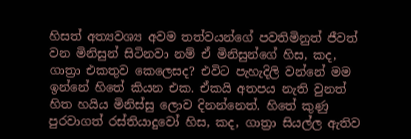හිසත් අත්‍යවශ්‍ය අවම තත්වයන්ගේ පවතිමිනුත් ජීවත් වන මිනිසුන් සිටිනවා නම් ඒ මිනිසුන්ගේ හිස, කද, ගාත්‍රා එකතුව කෙලෙසද? එවිට පැහැදිලි වන්නේ මම ඉන්නේ හිතේ කියන එක. ඒකයි අතපය නැති වුනත් හිත හයිය මිනිස්සු ලොව දිනන්නෙත්. හිතේ කුණු පුරවාගත් රස්තියාදුවෝ හිස, කද, ගාත්‍රා සියල්ල ඇතිව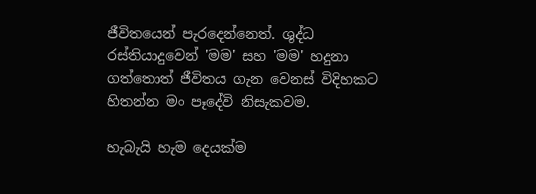ජීවිතයෙන් පැරදෙන්නෙත්. ශුද්ධ රස්තියාදුවෙන් 'මම' සහ 'මම' හදුනා ගත්තොත් ජීවිතය ගැන වෙනස් විදිහකට හිතන්න මං පෑදේවි නිසැකවම.

හැබැයි හැම දෙයක්ම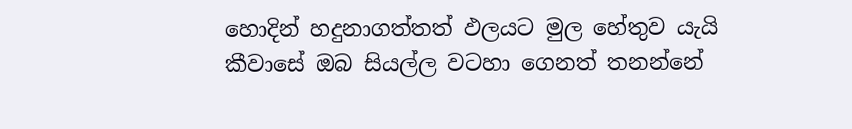හොදින් හදුනාගත්තත් ඵලයට මුල හේතුව යැයි කීවාසේ ඔබ සියල්ල වටහා ගෙනත් තනන්නේ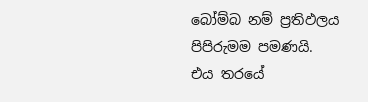බෝම්බ නම් ප්‍රතිඵලය පිපිරුමම පමණයි. එය තරයේ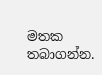මතක තබාගන්න.